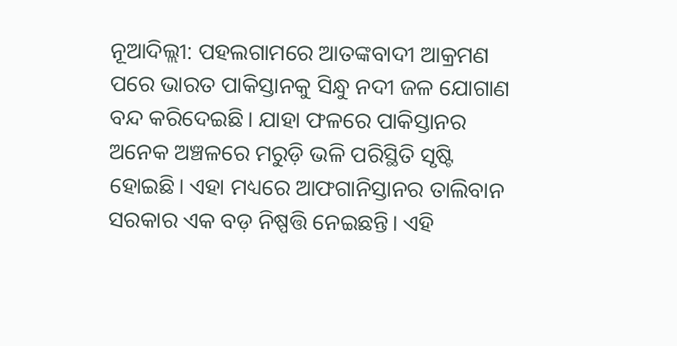ନୂଆଦିଲ୍ଲୀ: ପହଲଗାମରେ ଆତଙ୍କବାଦୀ ଆକ୍ରମଣ ପରେ ଭାରତ ପାକିସ୍ତାନକୁ ସିନ୍ଧୁ ନଦୀ ଜଳ ଯୋଗାଣ ବନ୍ଦ କରିଦେଇଛି। ଯାହା ଫଳରେ ପାକିସ୍ତାନର ଅନେକ ଅଞ୍ଚଳରେ ମରୁଡ଼ି ଭଳି ପରିସ୍ଥିତି ସୃଷ୍ଟି ହୋଇଛି। ଏହା ମଧ୍ୟରେ ଆଫଗାନିସ୍ତାନର ତାଲିବାନ ସରକାର ଏକ ବଡ଼ ନିଷ୍ପତ୍ତି ନେଇଛନ୍ତି। ଏହି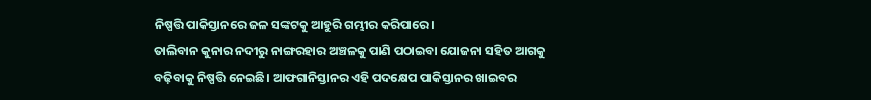ନିଷ୍ପତ୍ତି ପାକିସ୍ତାନରେ ଜଳ ସଙ୍କଟକୁ ଆହୁରି ଗମ୍ଭୀର କରିପାରେ।
ତାଲିବାନ କୁନାର ନଦୀରୁ ନାଙ୍ଗରହାର ଅଞ୍ଚଳକୁ ପାଣି ପଠାଇବା ଯୋଜନା ସହିତ ଆଗକୁ ବଢ଼ିବାକୁ ନିଷ୍ପତ୍ତି ନେଇଛି। ଆଫଗାନିସ୍ତାନର ଏହି ପଦକ୍ଷେପ ପାକିସ୍ତାନର ଖାଇବର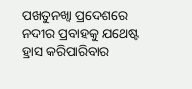ପଖତୁନଖ୍ୱା ପ୍ରଦେଶରେ ନଦୀର ପ୍ରବାହକୁ ଯଥେଷ୍ଟ ହ୍ରାସ କରିପାରିବାର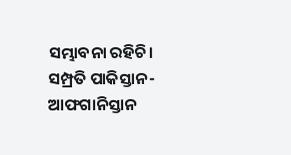ସମ୍ଭାବନା ରହିଚି। ସମ୍ପ୍ରତି ପାକିସ୍ତାନ-ଆଫଗାନିସ୍ତାନ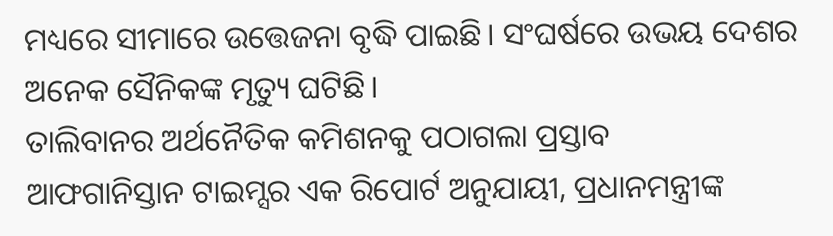ମଧ୍ୟରେ ସୀମାରେ ଉତ୍ତେଜନା ବୃଦ୍ଧି ପାଇଛି। ସଂଘର୍ଷରେ ଉଭୟ ଦେଶର ଅନେକ ସୈନିକଙ୍କ ମୃତ୍ୟୁ ଘଟିଛି।
ତାଲିବାନର ଅର୍ଥନୈତିକ କମିଶନକୁ ପଠାଗଲା ପ୍ରସ୍ତାବ
ଆଫଗାନିସ୍ତାନ ଟାଇମ୍ସର ଏକ ରିପୋର୍ଟ ଅନୁଯାୟୀ, ପ୍ରଧାନମନ୍ତ୍ରୀଙ୍କ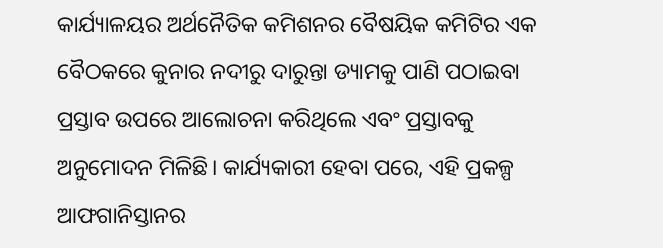କାର୍ଯ୍ୟାଳୟର ଅର୍ଥନୈତିକ କମିଶନର ବୈଷୟିକ କମିଟିର ଏକ ବୈଠକରେ କୁନାର ନଦୀରୁ ଦାରୁନ୍ତା ଡ୍ୟାମକୁ ପାଣି ପଠାଇବା ପ୍ରସ୍ତାବ ଉପରେ ଆଲୋଚନା କରିଥିଲେ ଏବଂ ପ୍ରସ୍ତାବକୁ ଅନୁମୋଦନ ମିଳିଛି। କାର୍ଯ୍ୟକାରୀ ହେବା ପରେ, ଏହି ପ୍ରକଳ୍ପ ଆଫଗାନିସ୍ତାନର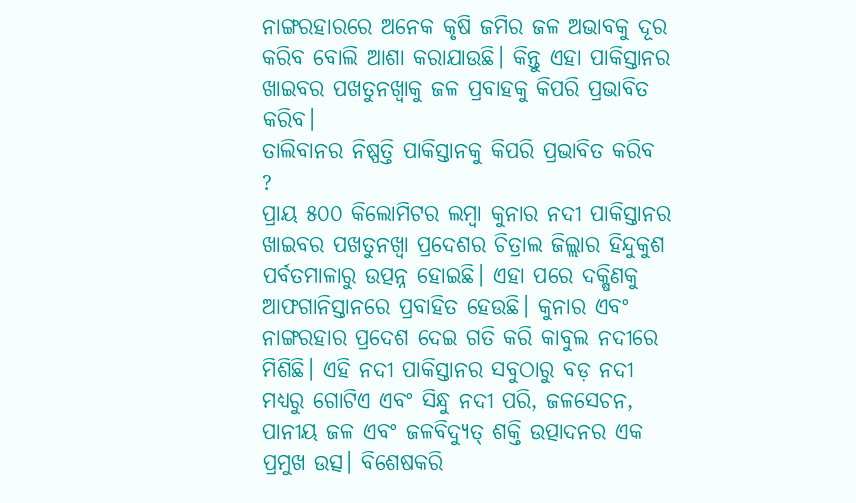ନାଙ୍ଗରହାରରେ ଅନେକ କୃଷି ଜମିର ଜଳ ଅଭାବକୁ ଦୂର କରିବ ବୋଲି ଆଶା କରାଯାଉଛି। କିନ୍ତୁ ଏହା ପାକିସ୍ତାନର ଖାଇବର ପଖତୁନଖ୍ୱାକୁ ଜଳ ପ୍ରବାହକୁ କିପରି ପ୍ରଭାବିତ କରିବ।
ତାଲିବାନର ନିଷ୍ପତ୍ତି ପାକିସ୍ତାନକୁ କିପରି ପ୍ରଭାବିତ କରିବ ?
ପ୍ରାୟ ୫୦୦ କିଲୋମିଟର ଲମ୍ବା କୁନାର ନଦୀ ପାକିସ୍ତାନର ଖାଇବର ପଖତୁନଖ୍ୱା ପ୍ରଦେଶର ଚିତ୍ରାଲ ଜିଲ୍ଲାର ହିନ୍ଦୁକୁଶ ପର୍ବତମାଳାରୁ ଉତ୍ପନ୍ନ ହୋଇଛି। ଏହା ପରେ ଦକ୍ଷିଣକୁ ଆଫଗାନିସ୍ତାନରେ ପ୍ରବାହିତ ହେଉଛି। କୁନାର ଏବଂ ନାଙ୍ଗରହାର ପ୍ରଦେଶ ଦେଇ ଗତି କରି କାବୁଲ ନଦୀରେ ମିଶିଛି। ଏହି ନଦୀ ପାକିସ୍ତାନର ସବୁଠାରୁ ବଡ଼ ନଦୀ ମଧ୍ୟରୁ ଗୋଟିଏ ଏବଂ ସିନ୍ଧୁ ନଦୀ ପରି, ଜଳସେଚନ, ପାନୀୟ ଜଳ ଏବଂ ଜଳବିଦ୍ୟୁତ୍ ଶକ୍ତି ଉତ୍ପାଦନର ଏକ ପ୍ରମୁଖ ଉତ୍ସ। ବିଶେଷକରି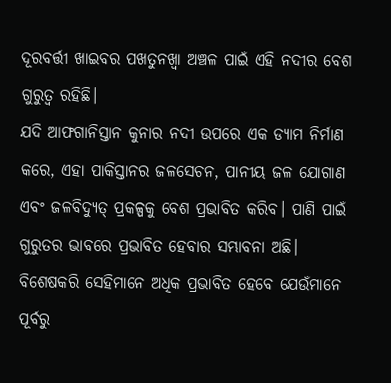ଦୂରବର୍ତ୍ତୀ ଖାଇବର ପଖତୁନଖ୍ୱା ଅଞ୍ଚଳ ପାଇଁ ଏହି ନଦୀର ବେଶ ଗୁରୁତ୍ଵ ରହିଛି।
ଯଦି ଆଫଗାନିସ୍ତାନ କୁନାର ନଦୀ ଉପରେ ଏକ ଡ୍ୟାମ ନିର୍ମାଣ କରେ, ଏହା ପାକିସ୍ତାନର ଜଳସେଚନ, ପାନୀୟ ଜଳ ଯୋଗାଣ ଏବଂ ଜଳବିଦ୍ୟୁତ୍ ପ୍ରକଳ୍ପକୁ ବେଶ ପ୍ରଭାବିତ କରିବ। ପାଣି ପାଇଁ ଗୁରୁତର ଭାବରେ ପ୍ରଭାବିତ ହେବାର ସମ୍ଭାବନା ଅଛି। ବିଶେଷକରି ସେହିମାନେ ଅଧିକ ପ୍ରଭାବିତ ହେବେ ଯେଉଁମାନେ ପୂର୍ବରୁ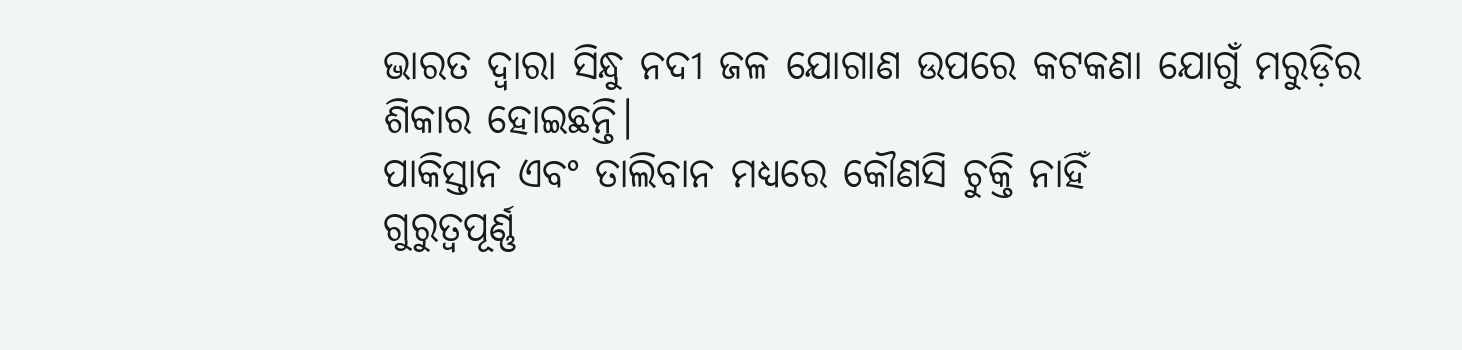ଭାରତ ଦ୍ୱାରା ସିନ୍ଧୁ ନଦୀ ଜଳ ଯୋଗାଣ ଉପରେ କଟକଣା ଯୋଗୁଁ ମରୁଡ଼ିର ଶିକାର ହୋଇଛନ୍ତି।
ପାକିସ୍ତାନ ଏବଂ ତାଲିବାନ ମଧ୍ୟରେ କୌଣସି ଚୁକ୍ତି ନାହିଁ
ଗୁରୁତ୍ୱପୂର୍ଣ୍ଣ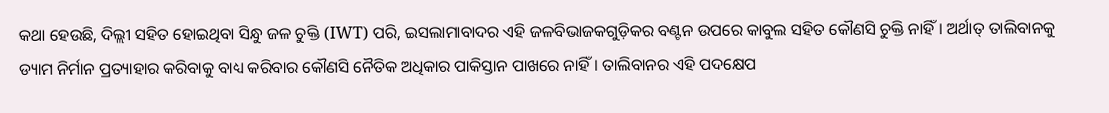କଥା ହେଉଛି, ଦିଲ୍ଲୀ ସହିତ ହୋଇଥିବା ସିନ୍ଧୁ ଜଳ ଚୁକ୍ତି (IWT) ପରି, ଇସଲାମାବାଦର ଏହି ଜଳବିଭାଜକଗୁଡ଼ିକର ବଣ୍ଟନ ଉପରେ କାବୁଲ ସହିତ କୌଣସି ଚୁକ୍ତି ନାହିଁ। ଅର୍ଥାତ୍ ତାଲିବାନକୁ ଡ୍ୟାମ ନିର୍ମାନ ପ୍ରତ୍ୟାହାର କରିବାକୁ ବାଧ୍ୟ କରିବାର କୌଣସି ନୈତିକ ଅଧିକାର ପାକିସ୍ତାନ ପାଖରେ ନାହିଁ। ତାଲିବାନର ଏହି ପଦକ୍ଷେପ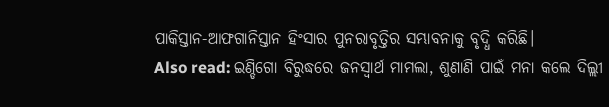ପାକିସ୍ତାନ-ଆଫଗାନିସ୍ତାନ ହିଂସାର ପୁନରାବୃତ୍ତିର ସମ୍ଭାବନାକୁ ବୃଦ୍ଧି କରିଛି।
Also read: ଇଣ୍ଡିଗୋ ବିରୁଦ୍ଧରେ ଜନସ୍ୱାର୍ଥ ମାମଲା, ଶୁଣାଣି ପାଇଁ ମନା କଲେ ଦିଲ୍ଲୀ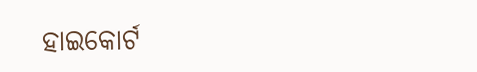ହାଇକୋର୍ଟ